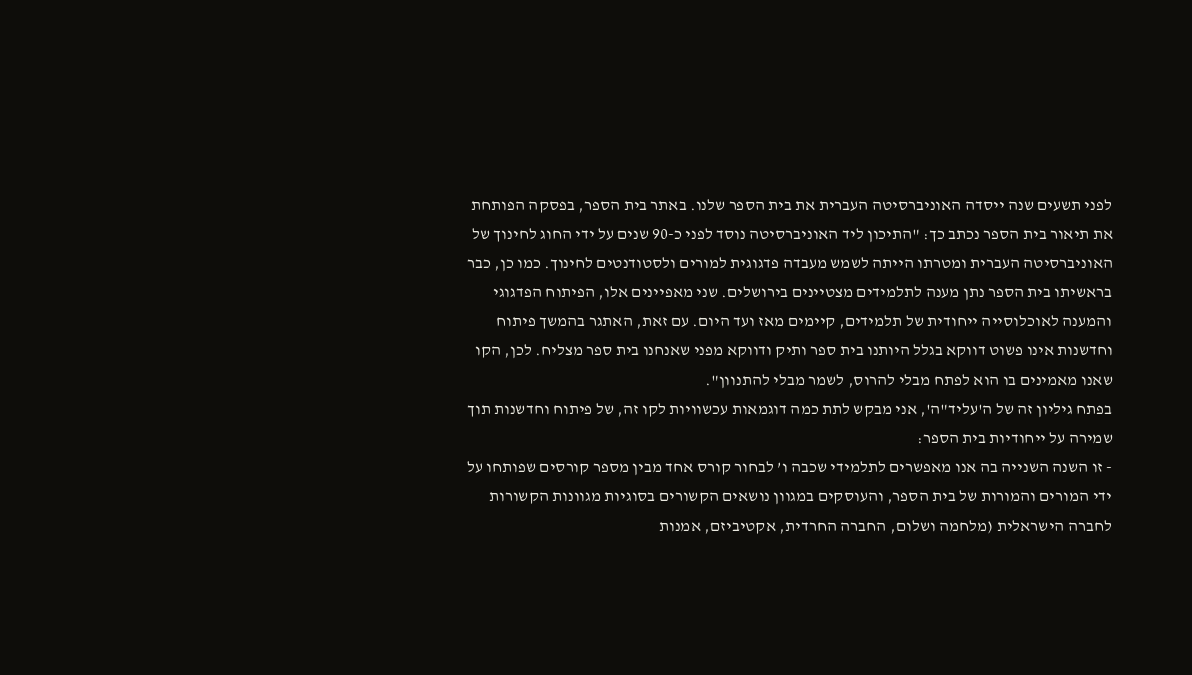לפני תשעים שנה ייסדה האוניברסיטה העברית את בית הספר שלנו. באתר בית הספר, בפסקה הפותחת את תיאור בית הספר נכתב כך: "התיכון ליד האוניברסיטה נוסד לפני כ-90 שנים על ידי החוג לחינוך של האוניברסיטה העברית ומטרתו הייתה לשמש מעבדה פדגוגית למורים ולסטודנטים לחינוך. כמו כן, כבר בראשיתו בית הספר נתן מענה לתלמידים מצטיינים בירושלים. שני מאפיינים אלו, הפיתוח הפדגוגי והמענה לאוכלוסייה ייחודית של תלמידים, קיימים מאז ועד היום. עם זאת, האתגר בהמשך פיתוח וחדשנות אינו פשוט דווקא בגלל היותנו בית ספר ותיק ודווקא מפני שאנחנו בית ספר מצליח. לכן, הקו שאנו מאמינים בו הוא לפתח מבלי להרוס, לשמר מבלי להתנוון".
בפתח גיליון זה של ה'עליד"ה', אני מבקש לתת כמה דוגמאות עכשוויות לקו זה, של פיתוח וחדשנות תוך שמירה על ייחודיות בית הספר:
- זו השנה השנייה בה אנו מאפשרים לתלמידי שכבה ו’ לבחור קורס אחד מבין מספר קורסים שפותחו על ידי המורים והמורות של בית הספר, והעוסקים במגוון נושאים הקשורים בסוגיות מגוונות הקשורות לחברה הישראלית (מלחמה ושלום, החברה החרדית, אקטיביזם, אמנות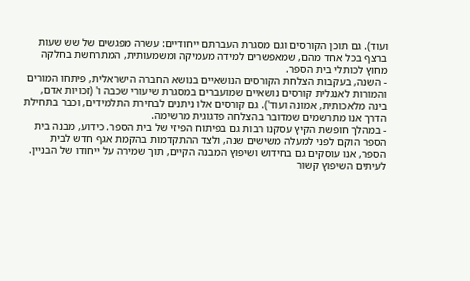ועוד). גם תוכן הקורסים וגם מסגרת העברתם ייחודיים: עשרה מפגשים של שש שעות ברצף בכל אחד מהם, שמאפשרים למידה מעמיקה ומשמעותית, המתרחשת בחלקה מחוץ לכותלי בית הספר.
- השנה, בעקבות הצלחת הקורסים הנושאיים בנושא החברה הישראלית, פיתחו המורים והמורות לאנגלית קורסים נושאיים שמועברים במסגרת שיעורי שכבה ו' (זכויות אדם, בינה מלאכותית, אמונה ועוד'). גם קורסים אלו ניתנים לבחירת התלמידים, וכבר בתחילת הדרך אנו מתרשמים שמדובר בהצלחה פדגוגית מרשימה.
- במהלך חופשת הקיץ עסקנו רבות גם בפיתוח הפיזי של בית הספר. כידוע, מבנה בית הספר הוקם לפני למעלה משישים שנה, ולצד ההתקדמות בהקמת אגף חדש לבית הספר, אנו עוסקים גם בחידוש ושיפוץ המבנה הקיים, תוך שמירה על ייחודו של הבניין. לעיתים השיפוץ קשור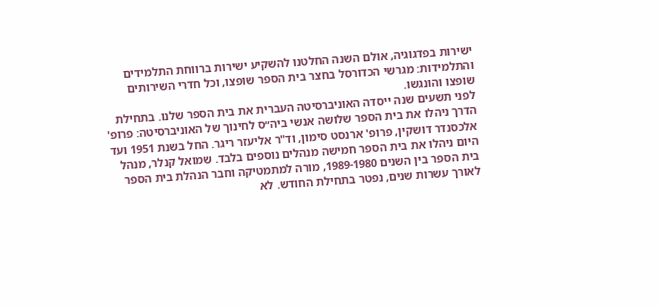ישירות בפדגוגיה, אולם השנה החלטנו להשקיע ישירות ברווחת התלמידים והתלמידות: מגרשי הכדורסל בחצר בית הספר שופצו, וכל חדרי השירותים שופצו והונגשו.
לפני תשעים שנה ייסדה האוניברסיטה העברית את בית הספר שלנו. בתחילת הדרך ניהלו את בית הספר שלושה אנשי ביה״ס לחינוך של האוניברסיטה: פרופ' אלכסנדר דושקין, פרופ' ארנסט סימון, וד"ר אליעזר ריגר. החל בשנת 1951 ועד היום ניהלו את בית הספר חמישה מנהלים נוספים בלבד. שמואל קנלר, מנהל בית הספר בין השנים 1989-1980, מורה למתמטיקה וחבר הנהלת בית הספר לאורך עשרות שנים, נפטר בתחילת החודש. לא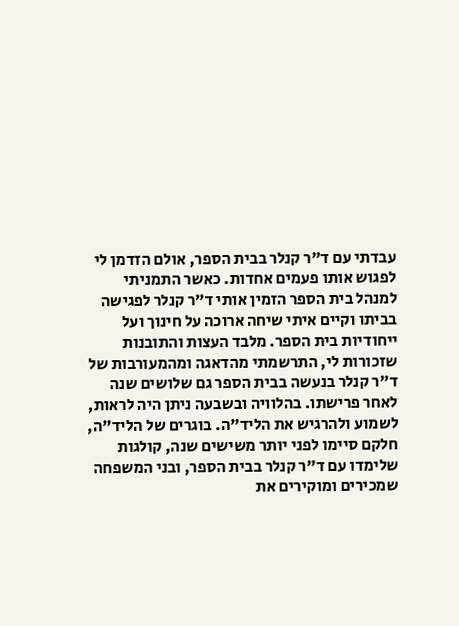עבדתי עם ד"ר קנלר בבית הספר, אולם הזדמן לי לפגוש אותו פעמים אחדות. כאשר התמניתי למנהל בית הספר הזמין אותי ד"ר קנלר לפגישה בביתו וקיים איתי שיחה ארוכה על חינוך ועל ייחודיות בית הספר. מלבד העצות והתובנות שזכורות לי, התרשמתי מהדאגה ומהמעורבות של ד"ר קנלר בנעשה בבית הספר גם שלושים שנה לאחר פרישתו. בהלוויה ובשבעה ניתן היה לראות, לשמוע ולהרגיש את הליד"ה. בוגרים של הליד"ה, חלקם סיימו לפני יותר משישים שנה, קולגות שלימדו עם ד"ר קנלר בבית הספר, ובני המשפחה שמכירים ומוקירים את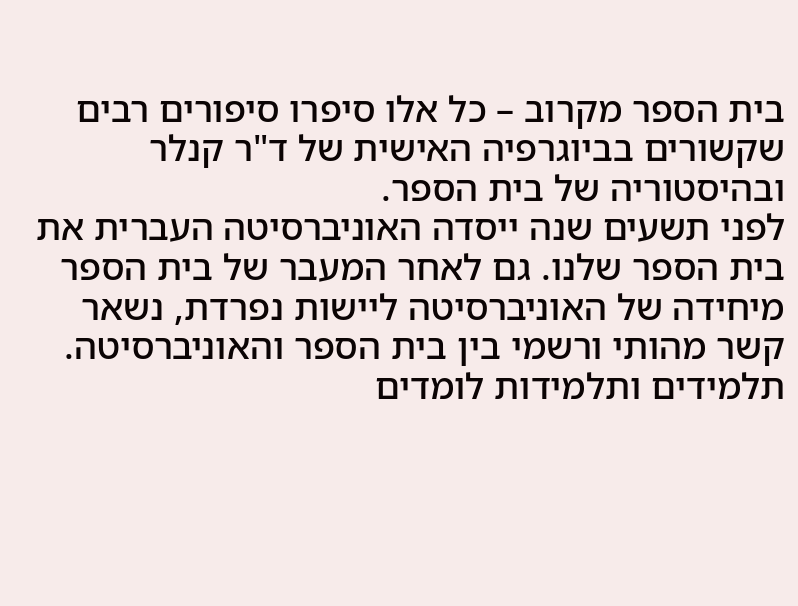בית הספר מקרוב – כל אלו סיפרו סיפורים רבים שקשורים בביוגרפיה האישית של ד"ר קנלר ובהיסטוריה של בית הספר.
לפני תשעים שנה ייסדה האוניברסיטה העברית את בית הספר שלנו. גם לאחר המעבר של בית הספר מיחידה של האוניברסיטה ליישות נפרדת, נשאר קשר מהותי ורשמי בין בית הספר והאוניברסיטה. תלמידים ותלמידות לומדים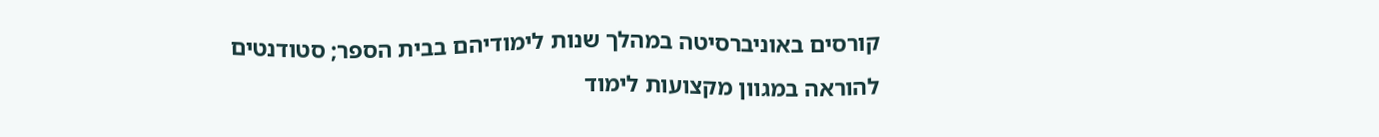קורסים באוניברסיטה במהלך שנות לימודיהם בבית הספר; סטודנטים להוראה במגוון מקצועות לימוד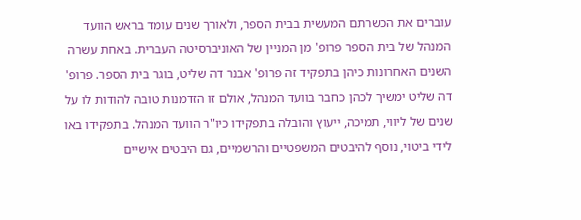עוברים את הכשרתם המעשית בבית הספר, ולאורך שנים עומד בראש הוועד המנהל של בית הספר פרופ' מן המניין של האוניברסיטה העברית. באחת עשרה השנים האחרונות כיהן בתפקיד זה פרופ' אבנר דה שליט, בוגר בית הספר. פרופ' דה שליט ימשיך לכהן כחבר בוועד המנהל, אולם זו הזדמנות טובה להודות לו על שנים של ליווי, תמיכה, ייעוץ והובלה בתפקידו כיו"ר הוועד המנהל. בתפקידו באו לידי ביטוי, נוסף להיבטים המשפטיים והרשמיים, גם היבטים אישיים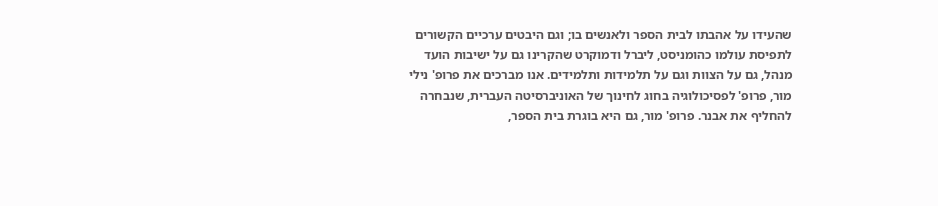שהעידו על אהבתו לבית הספר ולאנשים בו; וגם היבטים ערכיים הקשורים לתפיסת עולמו כהומניסט, ליברל ודמוקרט שהקרינו גם על ישיבות הועד מנהל, גם על הצוות וגם על תלמידות ותלמידים. אנו מברכים את פרופ' נילי מור, פרופ' לפסיכולוגיה בחוג לחינוך של האוניברסיטה העברית, שנבחרה להחליף את אבנר. פרופ' מור, גם היא בוגרת בית הספר,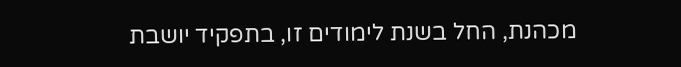מכהנת, החל בשנת לימודים זו, בתפקיד יושבת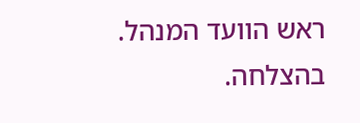ראש הוועד המנהל. בהצלחה.